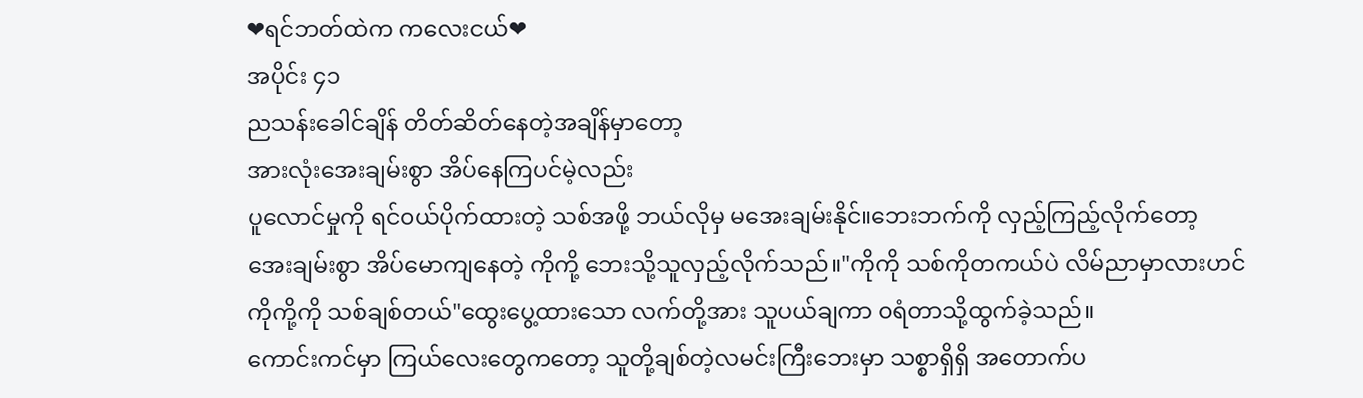❤ရင်ဘတ်ထဲက ကလေးငယ်❤
အပိုင်း ၄၁
ညသန်းခေါင်ချိန် တိတ်ဆိတ်နေတဲ့အချိန်မှာတော့
အားလုံးအေးချမ်းစွာ အိပ်နေကြပင်မဲ့လည်း
ပူလောင်မှုကို ရင်၀ယ်ပိုက်ထားတဲ့ သစ်အဖို့ ဘယ်လိုမှ မအေးချမ်းနိုင်။ဘေးဘက်ကို လှည့်ကြည့်လိုက်တော့
အေးချမ်းစွာ အိပ်မောကျနေတဲ့ ကိုကို့ ဘေးသို့သူလှည့်လိုက်သည်။"ကိုကို သစ်ကိုတကယ်ပဲ လိမ်ညာမှာလားဟင်
ကိုကို့ကို သစ်ချစ်တယ်"ထွေးပွေ့ထားသော လက်တို့အား သူပယ်ချကာ ၀ရံတာသို့ထွက်ခဲ့သည်။
ကောင်းကင်မှာ ကြယ်လေးတွေကတော့ သူတို့ချစ်တဲ့လမင်းကြီးဘေးမှာ သစ္စာရှိရှိ အတောက်ပ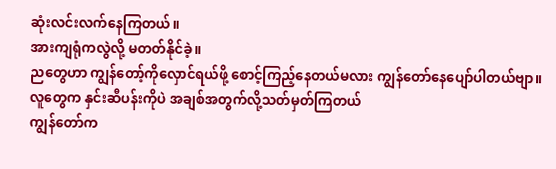ဆုံးလင်းလက်နေကြတယ်။
အားကျရုံကလွဲလို့ မတတ်နိုင်ခဲ့။
ညတွေဟာ ကျွန်တော့်ကိုလှောင်ရယ်ဖို့ စောင့်ကြည့်နေတယ်မလား ကျွန်တော်နေပျော်ပါတယ်ဗျာ။
လူတွေက နှင်းဆီပန်းကိုပဲ အချစ်အတွက်လို့သတ်မှတ်ကြတယ်
ကျွန်တော်က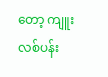တော့ ကျူးလစ်ပန်း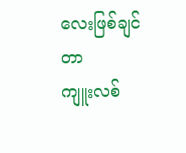လေးဖြစ်ချင်တာ
ကျူးလစ်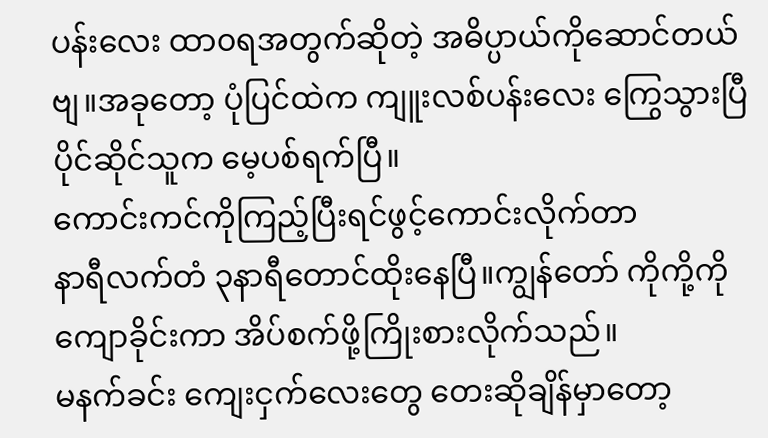ပန်းလေး ထာ၀ရအတွက်ဆိုတဲ့ အဓိပ္ပာယ်ကိုဆောင်တယ်ဗျ။အခုတော့ ပုံပြင်ထဲက ကျူးလစ်ပန်းလေး ကြွေသွားပြီ ပိုင်ဆိုင်သူက မေ့ပစ်ရက်ပြီ။
ကောင်းကင်ကိုကြည့်ပြီးရင်ဖွင့်ကောင်းလိုက်တာ
နာရီလက်တံ ၃နာရီတောင်ထိုးနေပြီ။ကျွန်တော် ကိုကို့ကိုကျောခိုင်းကာ အိပ်စက်ဖို့ကြိုးစားလိုက်သည်။
မနက်ခင်း ကျေးငှက်လေးတွေ တေးဆိုချိန်မှာတော့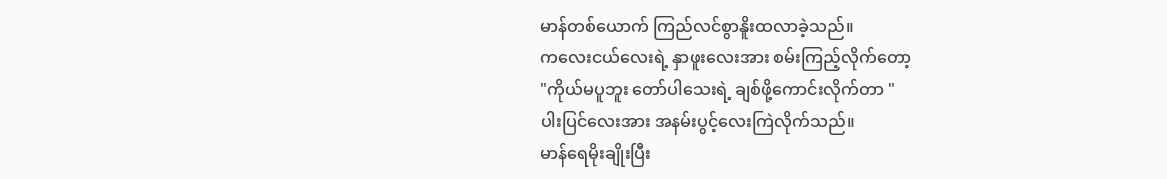မာန်တစ်ယောက် ကြည်လင်စွာနိူးထလာခဲ့သည်။
ကလေးငယ်လေးရဲ့ နှာဖူးလေးအား စမ်းကြည့်လိုက်တော့
"ကိုယ်မပူဘူး တော်ပါသေးရဲ့ ချစ်ဖို့ကောင်းလိုက်တာ "
ပါးပြင်လေးအား အနမ်းပွင့်လေးကြဲလိုက်သည်။
မာန်ရေမိုးချိုးပြီး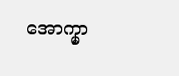အောက္မှာ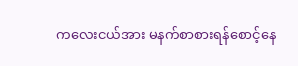ကလေးငယ်အား မနက်စာစားရန်စောင့်နေ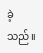ခဲ့သည်။